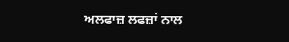ਅਲਫਾਜ਼ ਲਫਜ਼ਾਂ ਨਾਲ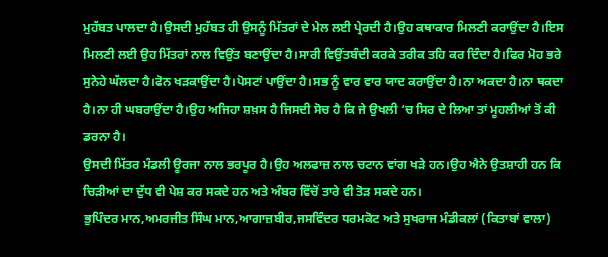ਮੁਹੱਬਤ ਪਾਲਦਾ ਹੈ।ਉਸਦੀ ਮੁਹੱਬਤ ਹੀ ਉਸਨੂੰ ਮਿੱਤਰਾਂ ਦੇ ਮੇਲ ਲਈ ਪ੍ਰੇਰਦੀ ਹੈ।ਉਹ ਕਥਾਕਾਰ ਮਿਲਣੀ ਕਰਾਉਂਦਾ ਹੈ।ਇਸ ਮਿਲਣੀ ਲਈ ਉਹ ਮਿੱਤਰਾਂ ਨਾਲ ਵਿਉਂਤ ਬਣਾਉਂਦਾ ਹੈ।ਸਾਰੀ ਵਿਉਂਤਬੰਦੀ ਕਰਕੇ ਤਰੀਕ ਤਹਿ ਕਰ ਦਿੰਦਾ ਹੈ।ਫਿਰ ਮੋਹ ਭਰੇ ਸੁਨੇਹੇ ਘੱਲਦਾ ਹੈ।ਫੋਨ ਖੜਕਾਉਂਦਾ ਹੈ।ਪੋਸਟਾਂ ਪਾਉਂਦਾ ਹੈ।ਸਭ ਨੂੰ ਵਾਰ ਵਾਰ ਯਾਦ ਕਰਾਉਂਦਾ ਹੈ।ਨਾ ਅਕਦਾ ਹੈ।ਨਾ ਥਕਦਾ ਹੈ।ਨਾ ਹੀ ਘਬਰਾਉਂਦਾ ਹੈ।ਉਹ ਅਜਿਹਾ ਸ਼ਖ਼ਸ ਹੈ ਜਿਸਦੀ ਸੋਚ ਹੈ ਕਿ ਜੇ ਉਖਲੀ ‘ਚ ਸਿਰ ਦੇ ਲਿਆ ਤਾਂ ਮੂਹਲੀਆਂ ਤੋਂ ਕੀ ਡਰਨਾ ਹੈ।
ਉਸਦੀ ਮਿੱਤਰ ਮੰਡਲੀ ਊਰਜਾ ਨਾਲ ਭਰਪੂਰ ਹੈ।ਉਹ ਅਲਫਾਜ਼ ਨਾਲ ਚਟਾਨ ਵਾਂਗ ਖੜੇ ਹਨ।ਉਹ ਐਨੇ ਉਤਸ਼ਾਹੀ ਹਨ ਕਿ ਚਿੜੀਆਂ ਦਾ ਦੁੱਧ ਵੀ ਪੇਸ਼ ਕਰ ਸਕਦੇ ਹਨ ਅਤੇ ਅੰਬਰ ਵਿੱਚੋਂ ਤਾਰੇ ਵੀ ਤੋੜ ਸਕਦੇ ਹਨ।
ਭੁਪਿੰਦਰ ਮਾਨ,ਅਮਰਜੀਤ ਸਿੰਘ ਮਾਨ,ਆਗਾਜ਼ਬੀਰ,ਜਸਵਿੰਦਰ ਧਰਮਕੋਟ ਅਤੇ ਸੁਖਰਾਜ ਮੰਡੀਕਲਾਂ (ਕਿਤਾਬਾਂ ਵਾਲਾ)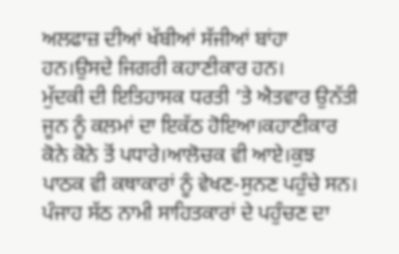ਅਲਫਾਜ਼ ਦੀਆਂ ਖੱਬੀਆਂ ਸੱਜੀਆਂ ਬਾਂਹਾ ਹਨ।ਉਸਦੇ ਜਿਗਰੀ ਕਹਾਣੀਕਾਰ ਹਨ।
ਮੁੱਦਕੀ ਦੀ ਇਤਿਹਾਸਕ ਧਰਤੀ ‘ਤੇ ਐਤਵਾਰ ਉਨੱਤੀ ਜੂਨ ਨੂੰ ਕਲਮਾਂ ਦਾ ਇਕੱਠ ਹੋਇਆ।ਕਹਾਣੀਕਾਰ ਕੋਨੇ ਕੋਨੇ ਤੋਂ ਪਧਾਰੇ।ਆਲੋਚਕ ਵੀ ਆਏ।ਕੁਝ ਪਾਠਕ ਵੀ ਕਥਾਕਾਰਾਂ ਨੂੰ ਵੇਖਣ-ਸੁਨਣ ਪਹੁੰਚੇ ਸਨ।
ਪੰਜਾਹ ਸੱਠ ਨਾਮੀ ਸਾਹਿਤਕਾਰਾਂ ਦੇ ਪਹੁੰਚਣ ਦਾ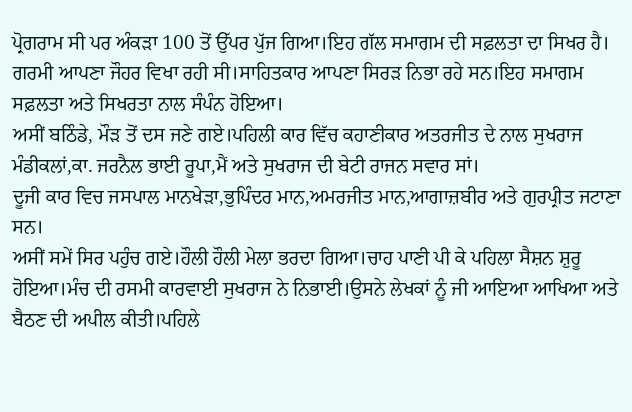ਪ੍ਰੋਗਰਾਮ ਸੀ ਪਰ ਅੰਕੜਾ 100 ਤੋਂ ਉੱਪਰ ਪੁੱਜ ਗਿਆ।ਇਹ ਗੱਲ ਸਮਾਗਮ ਦੀ ਸਫ਼ਲਤਾ ਦਾ ਸਿਖਰ ਹੈ।
ਗਰਮੀ ਆਪਣਾ ਜੌਹਰ ਵਿਖਾ ਰਹੀ ਸੀ।ਸਾਹਿਤਕਾਰ ਆਪਣਾ ਸਿਰੜ ਨਿਭਾ ਰਹੇ ਸਨ।ਇਹ ਸਮਾਗਮ ਸਫ਼ਲਤਾ ਅਤੇ ਸਿਖਰਤਾ ਨਾਲ ਸੰਪੰਨ ਹੋਇਆ।
ਅਸੀਂ ਬਠਿੰਡੇ, ਮੌੜ ਤੋਂ ਦਸ ਜਣੇ ਗਏ।ਪਹਿਲੀ ਕਾਰ ਵਿੱਚ ਕਹਾਣੀਕਾਰ ਅਤਰਜੀਤ ਦੇ ਨਾਲ ਸੁਖਰਾਜ ਮੰਡੀਕਲਾਂ,ਕਾ. ਜਰਨੈਲ ਭਾਈ ਰੂਪਾ,ਮੈਂ ਅਤੇ ਸੁਖਰਾਜ ਦੀ ਬੇਟੀ ਰਾਜਨ ਸਵਾਰ ਸਾਂ।
ਦੂਜੀ ਕਾਰ ਵਿਚ ਜਸਪਾਲ ਮਾਨਖੇੜਾ,ਭੁਪਿੰਦਰ ਮਾਨ,ਅਮਰਜੀਤ ਮਾਨ,ਆਗਾਜ਼ਬੀਰ ਅਤੇ ਗੁਰਪ੍ਰੀਤ ਜਟਾਣਾ ਸਨ।
ਅਸੀਂ ਸਮੇਂ ਸਿਰ ਪਹੁੰਚ ਗਏ।ਹੌਲੀ ਹੌਲੀ ਮੇਲਾ ਭਰਦਾ ਗਿਆ।ਚਾਹ ਪਾਣੀ ਪੀ ਕੇ ਪਹਿਲਾ ਸੈਸ਼ਨ ਸ਼ੁਰੂ ਹੋਇਆ।ਮੰਚ ਦੀ ਰਸਮੀ ਕਾਰਵਾਈ ਸੁਖਰਾਜ ਨੇ ਨਿਭਾਈ।ਉਸਨੇ ਲੇਖਕਾਂ ਨੂੰ ਜੀ ਆਇਆ ਆਖਿਆ ਅਤੇ ਬੈਠਣ ਦੀ ਅਪੀਲ ਕੀਤੀ।ਪਹਿਲੇ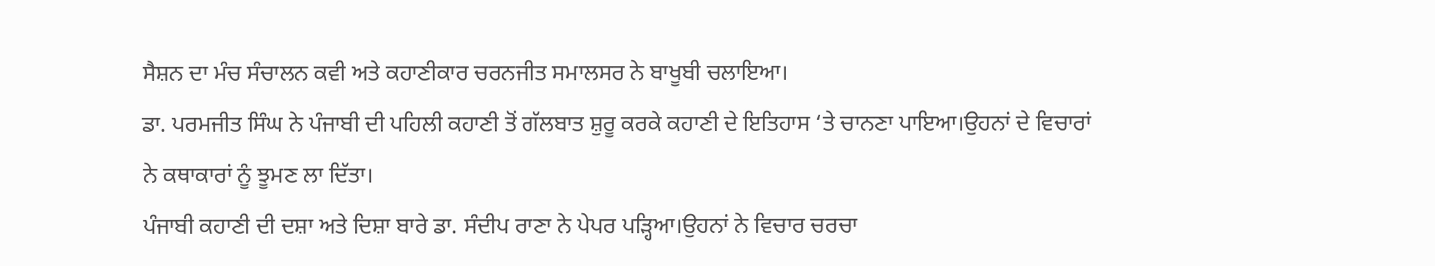ਸੈਸ਼ਨ ਦਾ ਮੰਚ ਸੰਚਾਲਨ ਕਵੀ ਅਤੇ ਕਹਾਣੀਕਾਰ ਚਰਨਜੀਤ ਸਮਾਲਸਰ ਨੇ ਬਾਖੂਬੀ ਚਲਾਇਆ।
ਡਾ. ਪਰਮਜੀਤ ਸਿੰਘ ਨੇ ਪੰਜਾਬੀ ਦੀ ਪਹਿਲੀ ਕਹਾਣੀ ਤੋਂ ਗੱਲਬਾਤ ਸ਼ੁਰੂ ਕਰਕੇ ਕਹਾਣੀ ਦੇ ਇਤਿਹਾਸ ‘ਤੇ ਚਾਨਣਾ ਪਾਇਆ।ਉਹਨਾਂ ਦੇ ਵਿਚਾਰਾਂ ਨੇ ਕਥਾਕਾਰਾਂ ਨੂੰ ਝੂਮਣ ਲਾ ਦਿੱਤਾ।
ਪੰਜਾਬੀ ਕਹਾਣੀ ਦੀ ਦਸ਼ਾ ਅਤੇ ਦਿਸ਼ਾ ਬਾਰੇ ਡਾ. ਸੰਦੀਪ ਰਾਣਾ ਨੇ ਪੇਪਰ ਪੜ੍ਹਿਆ।ਉਹਨਾਂ ਨੇ ਵਿਚਾਰ ਚਰਚਾ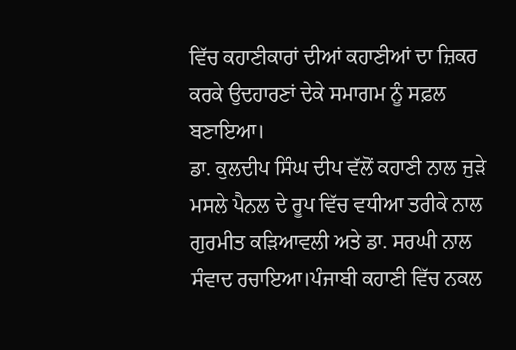ਵਿੱਚ ਕਹਾਣੀਕਾਰਾਂ ਦੀਆਂ ਕਹਾਣੀਆਂ ਦਾ ਜ਼ਿਕਰ ਕਰਕੇ ਉਦਹਾਰਣਾਂ ਦੇਕੇ ਸਮਾਗਮ ਨੂੰ ਸਫ਼ਲ ਬਣਾਇਆ।
ਡਾ. ਕੁਲਦੀਪ ਸਿੰਘ ਦੀਪ ਵੱਲੋਂ ਕਹਾਣੀ ਨਾਲ ਜੁੜੇ ਮਸਲੇ ਪੈਨਲ ਦੇ ਰੂਪ ਵਿੱਚ ਵਧੀਆ ਤਰੀਕੇ ਨਾਲ ਗੁਰਮੀਤ ਕੜਿਆਵਲੀ ਅਤੇ ਡਾ. ਸਰਘੀ ਨਾਲ ਸੰਵਾਦ ਰਚਾਇਆ।ਪੰਜਾਬੀ ਕਹਾਣੀ ਵਿੱਚ ਨਕਲ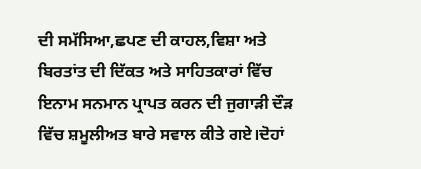ਦੀ ਸਮੱਸਿਆ,ਛਪਣ ਦੀ ਕਾਹਲ,ਵਿਸ਼ਾ ਅਤੇ ਬਿਰਤਾਂਤ ਦੀ ਦਿੱਕਤ ਅਤੇ ਸਾਹਿਤਕਾਰਾਂ ਵਿੱਚ ਇਨਾਮ ਸਨਮਾਨ ਪ੍ਰਾਪਤ ਕਰਨ ਦੀ ਜੁਗਾੜੀ ਦੌੜ ਵਿੱਚ ਸ਼ਮੂਲੀਅਤ ਬਾਰੇ ਸਵਾਲ ਕੀਤੇ ਗਏ।ਦੋਹਾਂ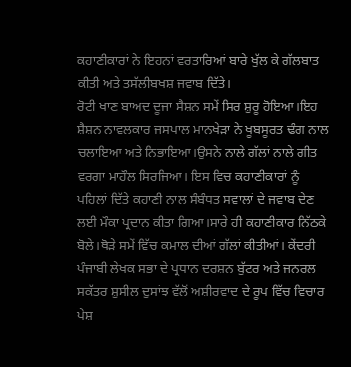ਕਹਾਣੀਕਾਰਾਂ ਨੇ ਇਹਨਾਂ ਵਰਤਾਰਿਆਂ ਬਾਰੇ ਖੁੱਲ ਕੇ ਗੱਲਬਾਤ ਕੀਤੀ ਅਤੇ ਤਸੱਲੀਬਖਸ਼ ਜਵਾਬ ਦਿੱਤੇ।
ਰੋਟੀ ਖਾਣ ਬਾਅਦ ਦੂਜਾ ਸੈਸ਼ਨ ਸਮੇਂ ਸਿਰ ਸ਼ੁਰੂ ਹੋਇਆ।ਇਹ ਸ਼ੈਸ਼ਨ ਨਾਵਲਕਾਰ ਜਸਪਾਲ ਮਾਨਖੇੜਾ ਨੇ ਖੂਬਸੂਰਤ ਢੰਗ ਨਾਲ ਚਲਾਇਆ ਅਤੇ ਨਿਭਾਇਆ।ਉਸਨੇ ਨਾਲੇ ਗੱਲਾਂ ਨਾਲੇ ਗੀਤ ਵਰਗਾ ਮਾਹੌਲ ਸਿਰਜਿਆ। ਇਸ ਵਿਚ ਕਹਾਣੀਕਾਰਾਂ ਨੂੰ ਪਹਿਲਾਂ ਦਿੱਤੇ ਕਹਾਣੀ ਨਾਲ ਸੰਬੰਧਤ ਸਵਾਲਾਂ ਦੇ ਜਵਾਬ ਦੇਣ ਲਈ ਮੌਕਾ ਪ੍ਰਦਾਨ ਕੀਤਾ ਗਿਆ।ਸਾਰੇ ਹੀ ਕਹਾਣੀਕਾਰ ਨਿੱਠਕੇ ਬੋਲੇ।ਥੋੜੇ ਸਮੇਂ ਵਿੱਚ ਕਮਾਲ ਦੀਆਂ ਗੱਲਾਂ ਕੀਤੀਆਂ। ਕੇਂਦਰੀ ਪੰਜਾਬੀ ਲੇਖਕ ਸਭਾ ਦੇ ਪ੍ਰਧਾਨ ਦਰਸ਼ਨ ਬੁੱਟਰ ਅਤੇ ਜਨਰਲ ਸਕੱਤਰ ਸ਼ੁਸੀਲ ਦੁਸਾਂਝ ਵੱਲੋਂ ਅਸ਼ੀਰਵਾਦ ਦੇ ਰੂਪ ਵਿੱਚ ਵਿਚਾਰ ਪੇਸ਼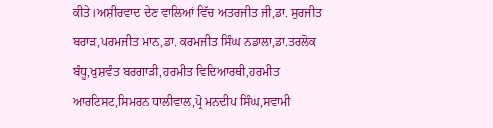ਕੀਤੇ।ਅਸ਼ੀਰਵਾਦ ਦੇਣ ਵਾਲਿਆਂ ਵਿੱਚ ਅਤਰਜੀਤ ਜੀ,ਡਾ. ਸੁਰਜੀਤ ਬਰਾੜ,ਪਰਮਜੀਤ ਮਾਨ,ਡਾ. ਕਰਮਜੀਤ ਸਿੰਘ ਨਡਾਲਾ,ਡਾ.ਤਰਲੋਕ ਬੰਧੂ,ਖੁਸ਼ਵੰਤ ਬਰਗਾੜੀ,ਹਰਮੀਤ ਵਿਦਿਆਰਥੀ,ਹਰਮੀਤ ਆਰਟਿਸਟ,ਸਿਮਰਨ ਧਾਲੀਵਾਲ,ਪ੍ਰੋ ਮਨਦੀਪ ਸਿੰਘ,ਸਵਾਮੀ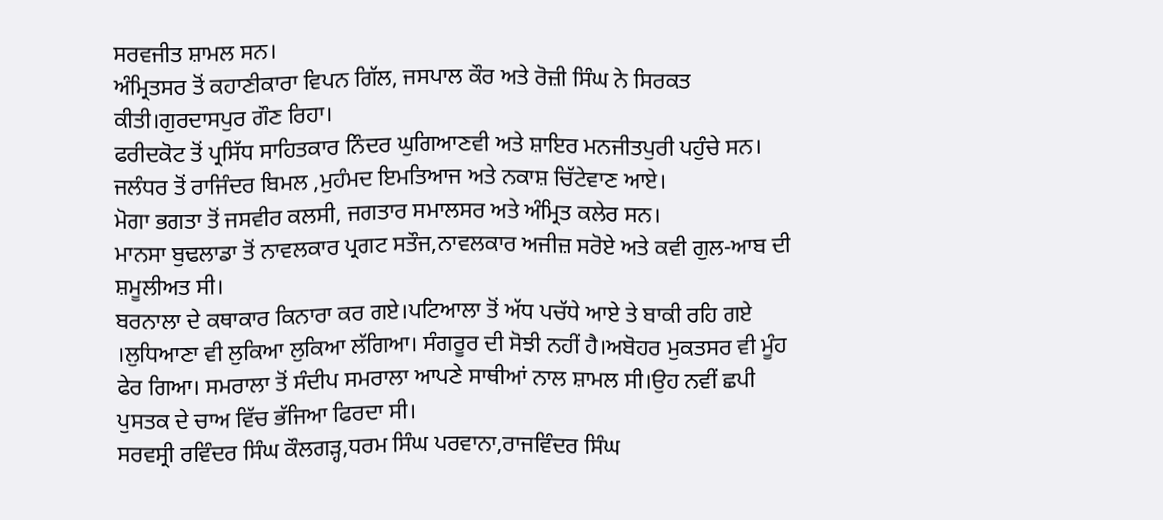ਸਰਵਜੀਤ ਸ਼ਾਮਲ ਸਨ।
ਅੰਮ੍ਰਿਤਸਰ ਤੋਂ ਕਹਾਣੀਕਾਰਾ ਵਿਪਨ ਗਿੱਲ, ਜਸਪਾਲ ਕੌਰ ਅਤੇ ਰੋਜ਼ੀ ਸਿੰਘ ਨੇ ਸਿਰਕਤ ਕੀਤੀ।ਗੁਰਦਾਸਪੁਰ ਗੌਣ ਰਿਹਾ।
ਫਰੀਦਕੋਟ ਤੋਂ ਪ੍ਰਸਿੱਧ ਸਾਹਿਤਕਾਰ ਨਿੰਦਰ ਘੁਗਿਆਣਵੀ ਅਤੇ ਸ਼ਾਇਰ ਮਨਜੀਤਪੁਰੀ ਪਹੁੰਚੇ ਸਨ।
ਜਲੰਧਰ ਤੋਂ ਰਾਜਿੰਦਰ ਬਿਮਲ ,ਮੁਹੰਮਦ ਇਮਤਿਆਜ ਅਤੇ ਨਕਾਸ਼ ਚਿੱਟੇਵਾਣ ਆਏ।
ਮੋਗਾ ਭਗਤਾ ਤੋਂ ਜਸਵੀਰ ਕਲਸੀ, ਜਗਤਾਰ ਸਮਾਲਸਰ ਅਤੇ ਅੰਮ੍ਰਿਤ ਕਲੇਰ ਸਨ।
ਮਾਨਸਾ ਬੁਢਲਾਡਾ ਤੋਂ ਨਾਵਲਕਾਰ ਪ੍ਰਗਟ ਸਤੌਜ,ਨਾਵਲਕਾਰ ਅਜੀਜ਼ ਸਰੋਏ ਅਤੇ ਕਵੀ ਗੁਲ-ਆਬ ਦੀ ਸ਼ਮੂਲੀਅਤ ਸੀ।
ਬਰਨਾਲਾ ਦੇ ਕਥਾਕਾਰ ਕਿਨਾਰਾ ਕਰ ਗਏ।ਪਟਿਆਲਾ ਤੋਂ ਅੱਧ ਪਚੱਧੇ ਆਏ ਤੇ ਬਾਕੀ ਰਹਿ ਗਏ ।ਲੁਧਿਆਣਾ ਵੀ ਲੁਕਿਆ ਲੁਕਿਆ ਲੱਗਿਆ। ਸੰਗਰੂਰ ਦੀ ਸੋਝੀ ਨਹੀਂ ਹੈ।ਅਬੋਹਰ ਮੁਕਤਸਰ ਵੀ ਮੂੰਹ ਫੇਰ ਗਿਆ। ਸਮਰਾਲਾ ਤੋਂ ਸੰਦੀਪ ਸਮਰਾਲਾ ਆਪਣੇ ਸਾਥੀਆਂ ਨਾਲ ਸ਼ਾਮਲ ਸੀ।ਉਹ ਨਵੀਂ ਛਪੀ ਪੁਸਤਕ ਦੇ ਚਾਅ ਵਿੱਚ ਭੱਜਿਆ ਫਿਰਦਾ ਸੀ।
ਸਰਵਸ੍ਰੀ ਰਵਿੰਦਰ ਸਿੰਘ ਕੌਲਗੜ੍ਹ,ਧਰਮ ਸਿੰਘ ਪਰਵਾਨਾ,ਰਾਜਵਿੰਦਰ ਸਿੰਘ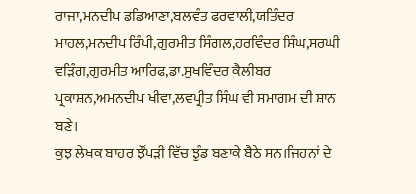ਰਾਜਾ,ਮਨਦੀਪ ਡਡਿਆਣਾ,ਬਲਵੰਤ ਫਰਵਾਲੀ,ਯਤਿੰਦਰ ਮਾਹਲ,ਮਨਦੀਪ ਰਿੰਪੀ,ਗੁਰਮੀਤ ਸਿੰਗਲ,ਹਰਵਿੰਦਰ ਸਿੰਘ,ਸਰਘੀ ਵੜਿੰਗ,ਗੁਰਮੀਤ ਆਰਿਫ,ਡਾ.ਸੁਖਵਿੰਦਰ ਕੈਲੀਬਰ ਪ੍ਰਕਾਸ਼ਨ,ਅਮਨਦੀਪ ਖੀਵਾ,ਲਵਪ੍ਰੀਤ ਸਿੰਘ ਵੀ ਸਮਾਗਮ ਦੀ ਸ਼ਾਨ ਬਣੇ।
ਕੁਝ ਲੇਖਕ ਬਾਹਰ ਝੌਂਪੜੀ ਵਿੱਚ ਝੁੰਡ ਬਣਾਕੇ ਬੈਠੇ ਸਨ।ਜਿਹਨਾਂ ਦੇ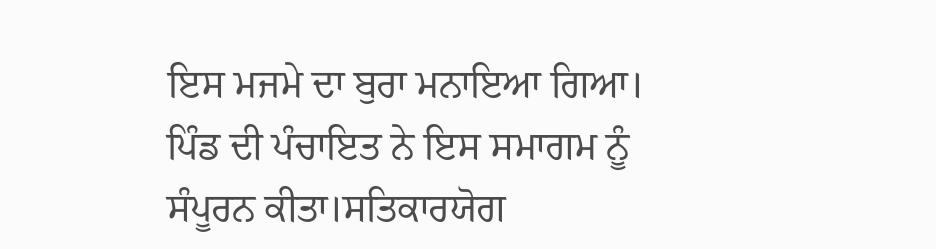ਇਸ ਮਜਮੇ ਦਾ ਬੁਰਾ ਮਨਾਇਆ ਗਿਆ। ਪਿੰਡ ਦੀ ਪੰਚਾਇਤ ਨੇ ਇਸ ਸਮਾਗਮ ਨੂੰ ਸੰਪੂਰਨ ਕੀਤਾ।ਸਤਿਕਾਰਯੋਗ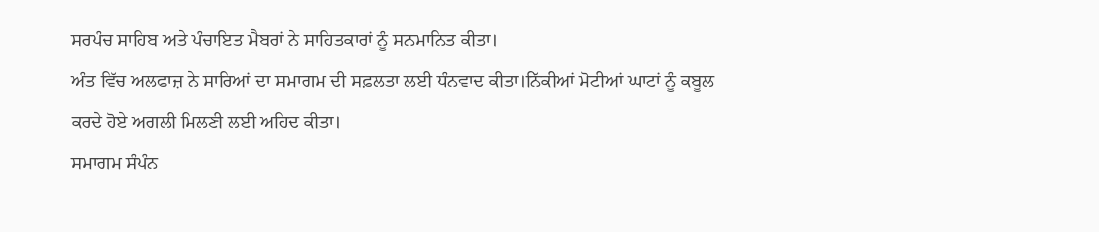ਸਰਪੰਚ ਸਾਹਿਬ ਅਤੇ ਪੰਚਾਇਤ ਮੈਬਰਾਂ ਨੇ ਸਾਹਿਤਕਾਰਾਂ ਨੂੰ ਸਨਮਾਨਿਤ ਕੀਤਾ।
ਅੰਤ ਵਿੱਚ ਅਲਫਾਜ਼ ਨੇ ਸਾਰਿਆਂ ਦਾ ਸਮਾਗਮ ਦੀ ਸਫ਼ਲਤਾ ਲਈ ਧੰਨਵਾਦ ਕੀਤਾ।ਨਿੱਕੀਆਂ ਮੋਟੀਆਂ ਘਾਟਾਂ ਨੂੰ ਕਬੂਲ ਕਰਦੇ ਹੋਏ ਅਗਲੀ ਮਿਲਣੀ ਲਈ ਅਹਿਦ ਕੀਤਾ।
ਸਮਾਗਮ ਸੰਪੰਨ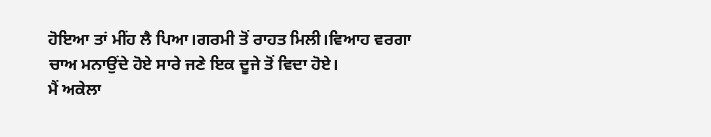ਹੋਇਆ ਤਾਂ ਮੀਂਹ ਲੈ ਪਿਆ।ਗਰਮੀ ਤੋਂ ਰਾਹਤ ਮਿਲੀ।ਵਿਆਹ ਵਰਗਾ ਚਾਅ ਮਨਾਉਂਦੇ ਹੋਏ ਸਾਰੇ ਜਣੇ ਇਕ ਦੂਜੇ ਤੋਂ ਵਿਦਾ ਹੋਏ।
ਮੈਂ ਅਕੇਲਾ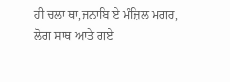ਹੀ ਚਲਾ ਥਾ,ਜਨਾਬਿ ਏ ਮੰਜ਼ਿਲ ਮਗਰ,
ਲੋਗ ਸਾਥ ਆਤੇ ਗਏ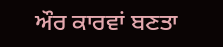ਔਰ ਕਾਰਵਾਂ ਬਣਤਾ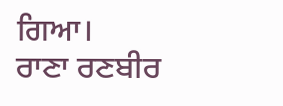ਗਿਆ।
ਰਾਣਾ ਰਣਬੀਰ